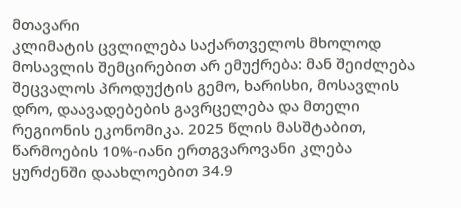მთავარი
კლიმატის ცვლილება საქართველოს მხოლოდ მოსავლის შემცირებით არ ემუქრება: მან შეიძლება შეცვალოს პროდუქტის გემო, ხარისხი, მოსავლის დრო, დაავადებების გავრცელება და მთელი რეგიონის ეკონომიკა. 2025 წლის მასშტაბით, წარმოების 10%-იანი ერთგვაროვანი კლება ყურძენში დაახლოებით 34.9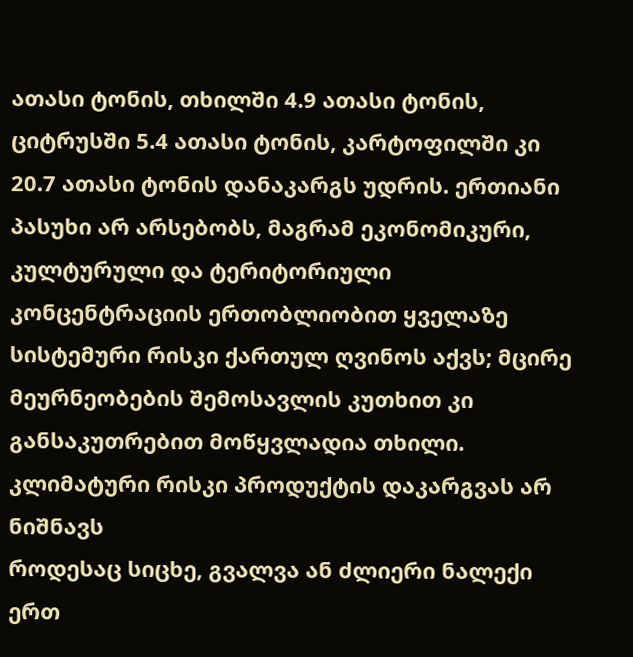ათასი ტონის, თხილში 4.9 ათასი ტონის, ციტრუსში 5.4 ათასი ტონის, კარტოფილში კი 20.7 ათასი ტონის დანაკარგს უდრის. ერთიანი პასუხი არ არსებობს, მაგრამ ეკონომიკური, კულტურული და ტერიტორიული კონცენტრაციის ერთობლიობით ყველაზე სისტემური რისკი ქართულ ღვინოს აქვს; მცირე მეურნეობების შემოსავლის კუთხით კი განსაკუთრებით მოწყვლადია თხილი.
კლიმატური რისკი პროდუქტის დაკარგვას არ ნიშნავს
როდესაც სიცხე, გვალვა ან ძლიერი ნალექი ერთ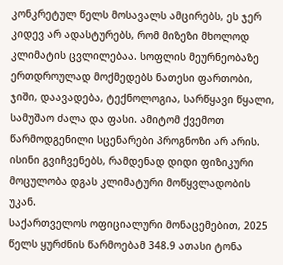კონკრეტულ წელს მოსავალს ამცირებს, ეს ჯერ კიდევ არ ადასტურებს, რომ მიზეზი მხოლოდ კლიმატის ცვლილებაა. სოფლის მეურნეობაზე ერთდროულად მოქმედებს ნათესი ფართობი, ჯიში, დაავადება, ტექნოლოგია, სარწყავი წყალი, სამუშაო ძალა და ფასი. ამიტომ ქვემოთ წარმოდგენილი სცენარები პროგნოზი არ არის. ისინი გვიჩვენებს, რამდენად დიდი ფიზიკური მოცულობა დგას კლიმატური მოწყვლადობის უკან.
საქართველოს ოფიციალური მონაცემებით, 2025 წელს ყურძნის წარმოებამ 348.9 ათასი ტონა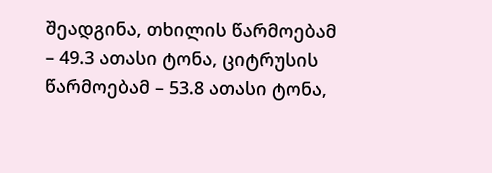შეადგინა, თხილის წარმოებამ – 49.3 ათასი ტონა, ციტრუსის წარმოებამ – 53.8 ათასი ტონა,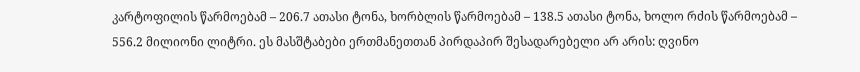კარტოფილის წარმოებამ – 206.7 ათასი ტონა, ხორბლის წარმოებამ – 138.5 ათასი ტონა, ხოლო რძის წარმოებამ – 556.2 მილიონი ლიტრი. ეს მასშტაბები ერთმანეთთან პირდაპირ შესადარებელი არ არის: ღვინო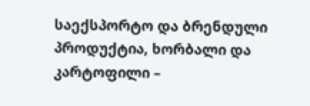საექსპორტო და ბრენდული პროდუქტია, ხორბალი და კარტოფილი –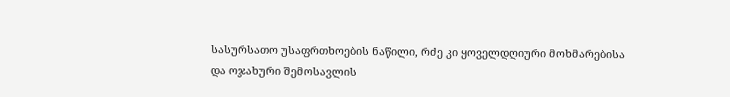სასურსათო უსაფრთხოების ნაწილი, რძე კი ყოველდღიური მოხმარებისა და ოჯახური შემოსავლის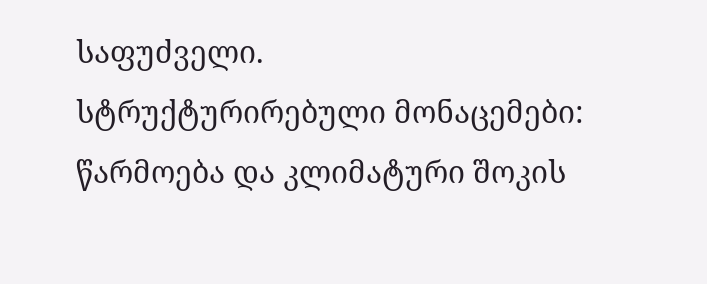საფუძველი.
სტრუქტურირებული მონაცემები: წარმოება და კლიმატური შოკის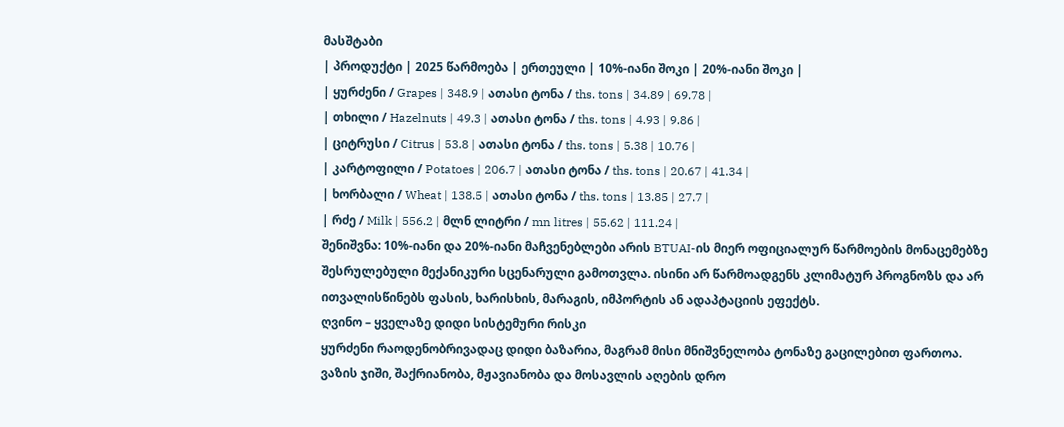მასშტაბი
| პროდუქტი | 2025 წარმოება | ერთეული | 10%-იანი შოკი | 20%-იანი შოკი |
| ყურძენი / Grapes | 348.9 | ათასი ტონა / ths. tons | 34.89 | 69.78 |
| თხილი / Hazelnuts | 49.3 | ათასი ტონა / ths. tons | 4.93 | 9.86 |
| ციტრუსი / Citrus | 53.8 | ათასი ტონა / ths. tons | 5.38 | 10.76 |
| კარტოფილი / Potatoes | 206.7 | ათასი ტონა / ths. tons | 20.67 | 41.34 |
| ხორბალი / Wheat | 138.5 | ათასი ტონა / ths. tons | 13.85 | 27.7 |
| რძე / Milk | 556.2 | მლნ ლიტრი / mn litres | 55.62 | 111.24 |
შენიშვნა: 10%-იანი და 20%-იანი მაჩვენებლები არის BTUAI-ის მიერ ოფიციალურ წარმოების მონაცემებზე შესრულებული მექანიკური სცენარული გამოთვლა. ისინი არ წარმოადგენს კლიმატურ პროგნოზს და არ ითვალისწინებს ფასის, ხარისხის, მარაგის, იმპორტის ან ადაპტაციის ეფექტს.
ღვინო – ყველაზე დიდი სისტემური რისკი
ყურძენი რაოდენობრივადაც დიდი ბაზარია, მაგრამ მისი მნიშვნელობა ტონაზე გაცილებით ფართოა. ვაზის ჯიში, შაქრიანობა, მჟავიანობა და მოსავლის აღების დრო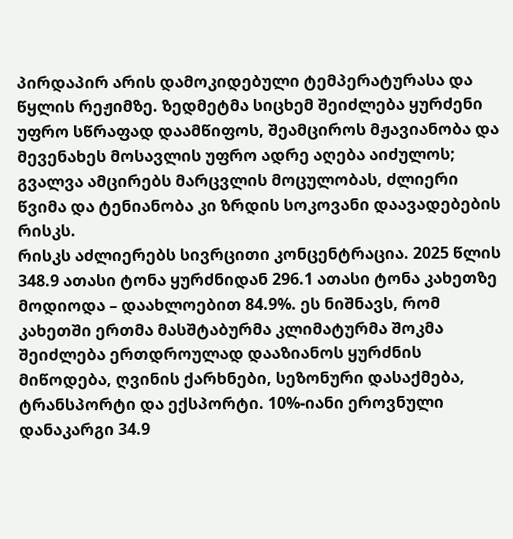პირდაპირ არის დამოკიდებული ტემპერატურასა და წყლის რეჟიმზე. ზედმეტმა სიცხემ შეიძლება ყურძენი უფრო სწრაფად დაამწიფოს, შეამციროს მჟავიანობა და მევენახეს მოსავლის უფრო ადრე აღება აიძულოს; გვალვა ამცირებს მარცვლის მოცულობას, ძლიერი წვიმა და ტენიანობა კი ზრდის სოკოვანი დაავადებების რისკს.
რისკს აძლიერებს სივრცითი კონცენტრაცია. 2025 წლის 348.9 ათასი ტონა ყურძნიდან 296.1 ათასი ტონა კახეთზე მოდიოდა – დაახლოებით 84.9%. ეს ნიშნავს, რომ კახეთში ერთმა მასშტაბურმა კლიმატურმა შოკმა შეიძლება ერთდროულად დააზიანოს ყურძნის მიწოდება, ღვინის ქარხნები, სეზონური დასაქმება, ტრანსპორტი და ექსპორტი. 10%-იანი ეროვნული დანაკარგი 34.9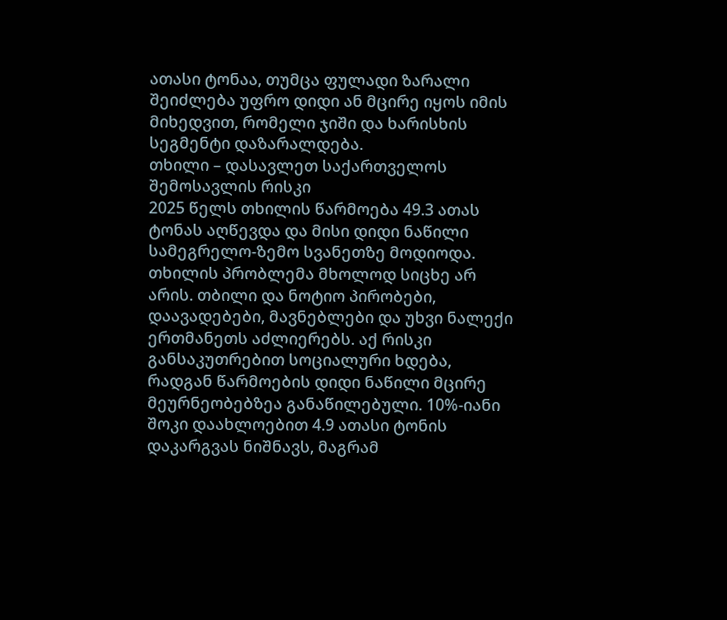ათასი ტონაა, თუმცა ფულადი ზარალი შეიძლება უფრო დიდი ან მცირე იყოს იმის მიხედვით, რომელი ჯიში და ხარისხის სეგმენტი დაზარალდება.
თხილი – დასავლეთ საქართველოს შემოსავლის რისკი
2025 წელს თხილის წარმოება 49.3 ათას ტონას აღწევდა და მისი დიდი ნაწილი სამეგრელო-ზემო სვანეთზე მოდიოდა. თხილის პრობლემა მხოლოდ სიცხე არ არის. თბილი და ნოტიო პირობები, დაავადებები, მავნებლები და უხვი ნალექი ერთმანეთს აძლიერებს. აქ რისკი განსაკუთრებით სოციალური ხდება, რადგან წარმოების დიდი ნაწილი მცირე მეურნეობებზეა განაწილებული. 10%-იანი შოკი დაახლოებით 4.9 ათასი ტონის დაკარგვას ნიშნავს, მაგრამ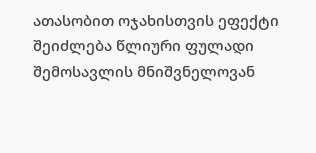ათასობით ოჯახისთვის ეფექტი შეიძლება წლიური ფულადი შემოსავლის მნიშვნელოვან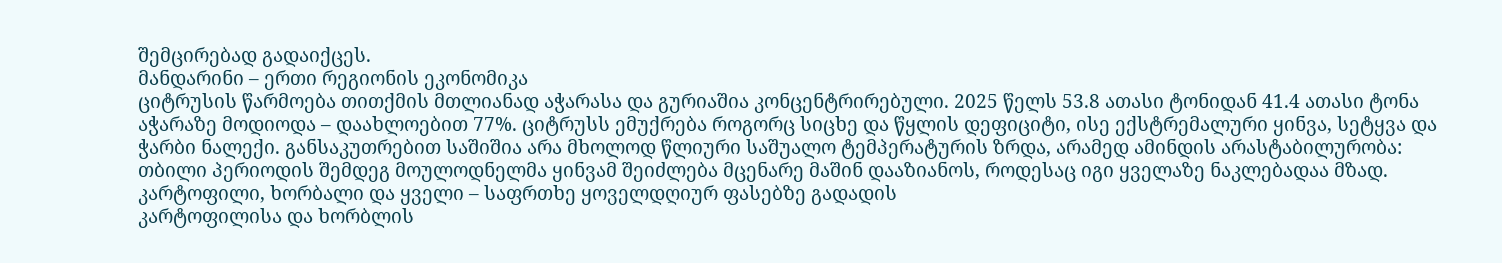შემცირებად გადაიქცეს.
მანდარინი – ერთი რეგიონის ეკონომიკა
ციტრუსის წარმოება თითქმის მთლიანად აჭარასა და გურიაშია კონცენტრირებული. 2025 წელს 53.8 ათასი ტონიდან 41.4 ათასი ტონა აჭარაზე მოდიოდა – დაახლოებით 77%. ციტრუსს ემუქრება როგორც სიცხე და წყლის დეფიციტი, ისე ექსტრემალური ყინვა, სეტყვა და ჭარბი ნალექი. განსაკუთრებით საშიშია არა მხოლოდ წლიური საშუალო ტემპერატურის ზრდა, არამედ ამინდის არასტაბილურობა: თბილი პერიოდის შემდეგ მოულოდნელმა ყინვამ შეიძლება მცენარე მაშინ დააზიანოს, როდესაც იგი ყველაზე ნაკლებადაა მზად.
კარტოფილი, ხორბალი და ყველი – საფრთხე ყოველდღიურ ფასებზე გადადის
კარტოფილისა და ხორბლის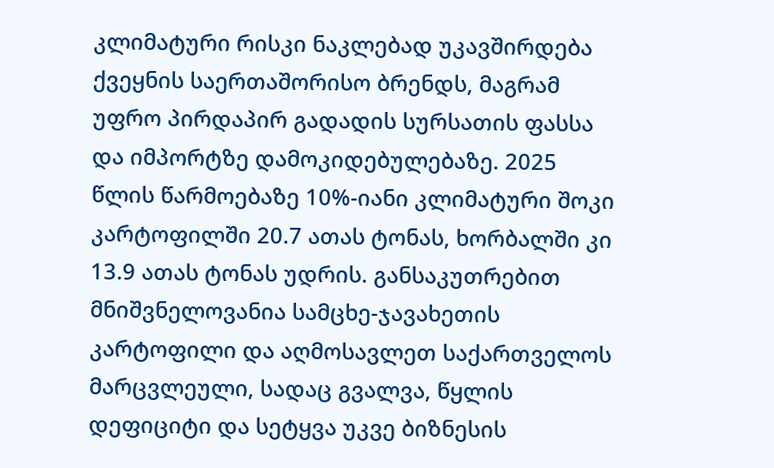კლიმატური რისკი ნაკლებად უკავშირდება ქვეყნის საერთაშორისო ბრენდს, მაგრამ უფრო პირდაპირ გადადის სურსათის ფასსა და იმპორტზე დამოკიდებულებაზე. 2025 წლის წარმოებაზე 10%-იანი კლიმატური შოკი კარტოფილში 20.7 ათას ტონას, ხორბალში კი 13.9 ათას ტონას უდრის. განსაკუთრებით მნიშვნელოვანია სამცხე-ჯავახეთის კარტოფილი და აღმოსავლეთ საქართველოს მარცვლეული, სადაც გვალვა, წყლის დეფიციტი და სეტყვა უკვე ბიზნესის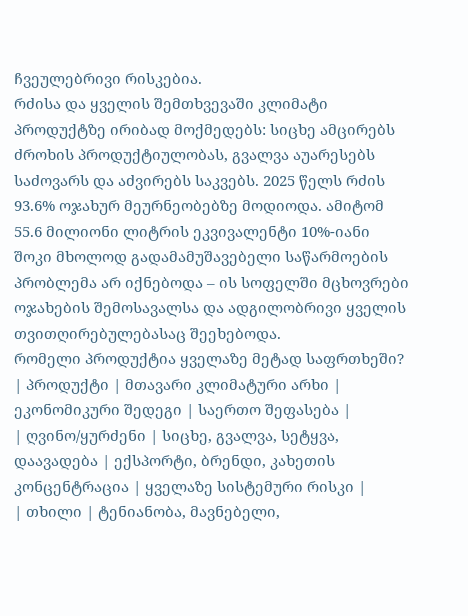ჩვეულებრივი რისკებია.
რძისა და ყველის შემთხვევაში კლიმატი პროდუქტზე ირიბად მოქმედებს: სიცხე ამცირებს ძროხის პროდუქტიულობას, გვალვა აუარესებს საძოვარს და აძვირებს საკვებს. 2025 წელს რძის 93.6% ოჯახურ მეურნეობებზე მოდიოდა. ამიტომ 55.6 მილიონი ლიტრის ეკვივალენტი 10%-იანი შოკი მხოლოდ გადამამუშავებელი საწარმოების პრობლემა არ იქნებოდა – ის სოფელში მცხოვრები ოჯახების შემოსავალსა და ადგილობრივი ყველის თვითღირებულებასაც შეეხებოდა.
რომელი პროდუქტია ყველაზე მეტად საფრთხეში?
| პროდუქტი | მთავარი კლიმატური არხი | ეკონომიკური შედეგი | საერთო შეფასება |
| ღვინო/ყურძენი | სიცხე, გვალვა, სეტყვა, დაავადება | ექსპორტი, ბრენდი, კახეთის კონცენტრაცია | ყველაზე სისტემური რისკი |
| თხილი | ტენიანობა, მავნებელი,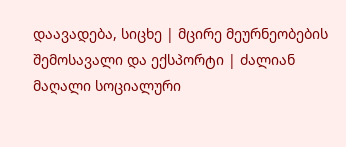დაავადება, სიცხე | მცირე მეურნეობების შემოსავალი და ექსპორტი | ძალიან მაღალი სოციალური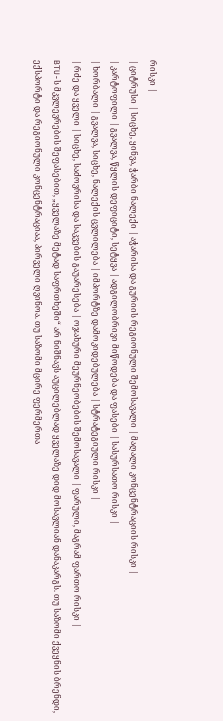რისკი |
| ციტრუსი | სიცხე, ყინვა, ჭარბი ნალექი | აჭარისა და გურიის რეგიონული შემოსავალი | მაღალი კონცენტრაციის რისკი |
| კარტოფილი | გვალვა, წყლის დეფიციტი, სეტყვა | ადგილობრივი მიწოდება და ფასები | სასურსათო რისკი |
| ხორბალი | გვალვა, სიცხე, ნალექის ცვლილება | იმპორტზე დამოკიდებულება | სტრატეგიული რისკი |
| რძე და ყველი | სიცხე, საძოვრისა და საკვების გაუარესება | ოჯახური მეურნეობების შემოსავალი | ფარული, მაგრამ ფართო რისკი |
BTU-ს მკვლევრების შეფასებით, „ყველაზე მეტად საფრთხეში“ არ ნიშნავს აუცილებლად ყველაზე დიდ მოსავლიან დანაკარგს. თუ საზომი ქვეყნის ბრენდი, ექსპორტი და რეგიონული კონცენტრაციაა, პირველი ღვინოა. თუ საზომი მცირე ფერმერთა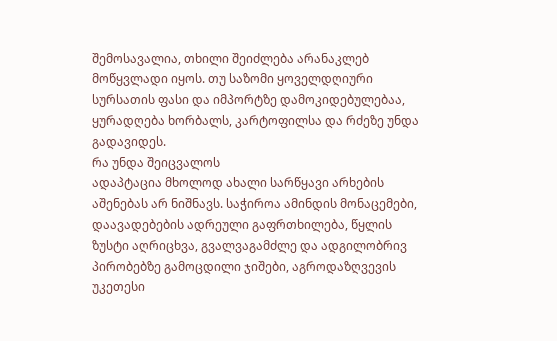შემოსავალია, თხილი შეიძლება არანაკლებ მოწყვლადი იყოს. თუ საზომი ყოველდღიური სურსათის ფასი და იმპორტზე დამოკიდებულებაა, ყურადღება ხორბალს, კარტოფილსა და რძეზე უნდა გადავიდეს.
რა უნდა შეიცვალოს
ადაპტაცია მხოლოდ ახალი სარწყავი არხების აშენებას არ ნიშნავს. საჭიროა ამინდის მონაცემები, დაავადებების ადრეული გაფრთხილება, წყლის ზუსტი აღრიცხვა, გვალვაგამძლე და ადგილობრივ პირობებზე გამოცდილი ჯიშები, აგროდაზღვევის უკეთესი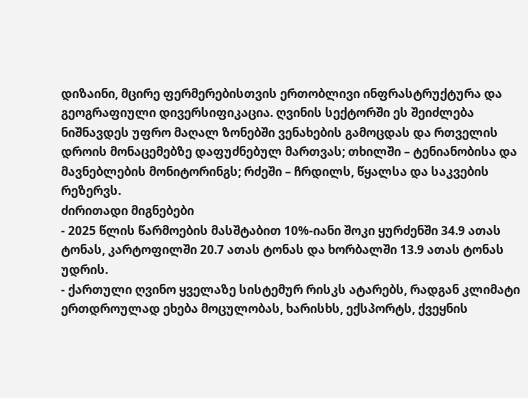დიზაინი, მცირე ფერმერებისთვის ერთობლივი ინფრასტრუქტურა და გეოგრაფიული დივერსიფიკაცია. ღვინის სექტორში ეს შეიძლება ნიშნავდეს უფრო მაღალ ზონებში ვენახების გამოცდას და რთველის დროის მონაცემებზე დაფუძნებულ მართვას; თხილში – ტენიანობისა და მავნებლების მონიტორინგს; რძეში – ჩრდილს, წყალსა და საკვების რეზერვს.
ძირითადი მიგნებები
- 2025 წლის წარმოების მასშტაბით 10%-იანი შოკი ყურძენში 34.9 ათას ტონას, კარტოფილში 20.7 ათას ტონას და ხორბალში 13.9 ათას ტონას უდრის.
- ქართული ღვინო ყველაზე სისტემურ რისკს ატარებს, რადგან კლიმატი ერთდროულად ეხება მოცულობას, ხარისხს, ექსპორტს, ქვეყნის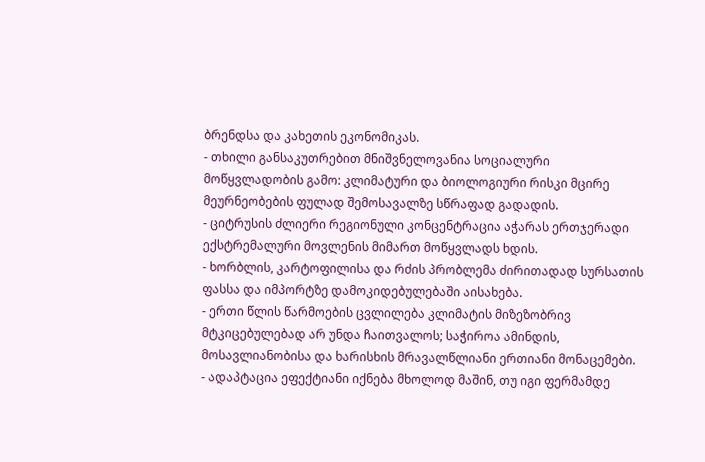ბრენდსა და კახეთის ეკონომიკას.
- თხილი განსაკუთრებით მნიშვნელოვანია სოციალური მოწყვლადობის გამო: კლიმატური და ბიოლოგიური რისკი მცირე მეურნეობების ფულად შემოსავალზე სწრაფად გადადის.
- ციტრუსის ძლიერი რეგიონული კონცენტრაცია აჭარას ერთჯერადი ექსტრემალური მოვლენის მიმართ მოწყვლადს ხდის.
- ხორბლის, კარტოფილისა და რძის პრობლემა ძირითადად სურსათის ფასსა და იმპორტზე დამოკიდებულებაში აისახება.
- ერთი წლის წარმოების ცვლილება კლიმატის მიზეზობრივ მტკიცებულებად არ უნდა ჩაითვალოს; საჭიროა ამინდის, მოსავლიანობისა და ხარისხის მრავალწლიანი ერთიანი მონაცემები.
- ადაპტაცია ეფექტიანი იქნება მხოლოდ მაშინ, თუ იგი ფერმამდე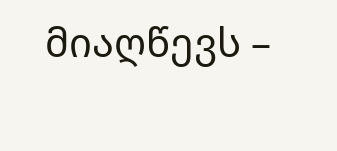მიაღწევს –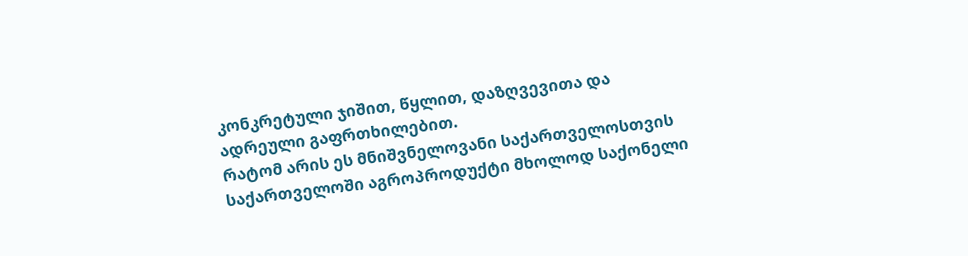კონკრეტული ჯიშით, წყლით, დაზღვევითა და ადრეული გაფრთხილებით.
რატომ არის ეს მნიშვნელოვანი საქართველოსთვის
საქართველოში აგროპროდუქტი მხოლოდ საქონელი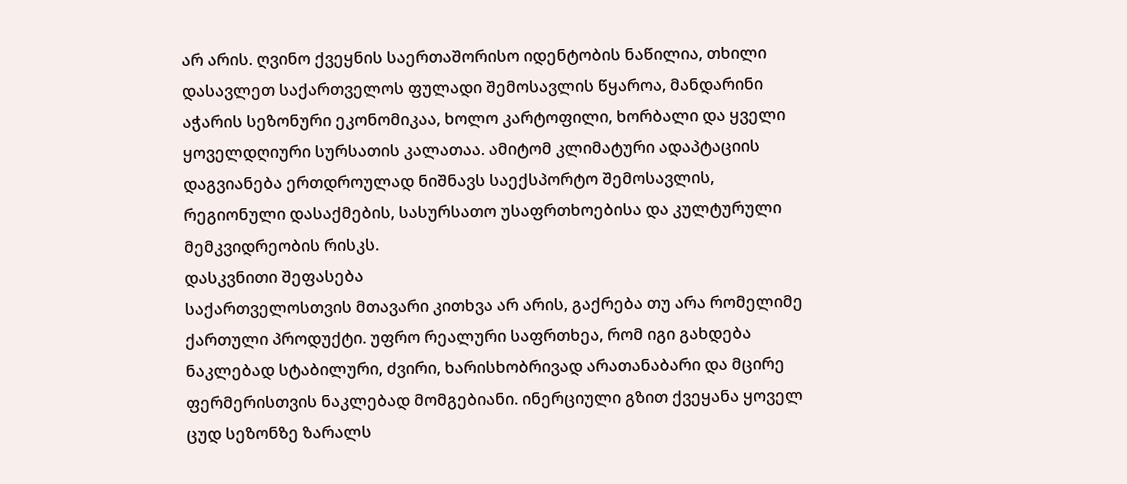არ არის. ღვინო ქვეყნის საერთაშორისო იდენტობის ნაწილია, თხილი დასავლეთ საქართველოს ფულადი შემოსავლის წყაროა, მანდარინი აჭარის სეზონური ეკონომიკაა, ხოლო კარტოფილი, ხორბალი და ყველი ყოველდღიური სურსათის კალათაა. ამიტომ კლიმატური ადაპტაციის დაგვიანება ერთდროულად ნიშნავს საექსპორტო შემოსავლის, რეგიონული დასაქმების, სასურსათო უსაფრთხოებისა და კულტურული მემკვიდრეობის რისკს.
დასკვნითი შეფასება
საქართველოსთვის მთავარი კითხვა არ არის, გაქრება თუ არა რომელიმე ქართული პროდუქტი. უფრო რეალური საფრთხეა, რომ იგი გახდება ნაკლებად სტაბილური, ძვირი, ხარისხობრივად არათანაბარი და მცირე ფერმერისთვის ნაკლებად მომგებიანი. ინერციული გზით ქვეყანა ყოველ ცუდ სეზონზე ზარალს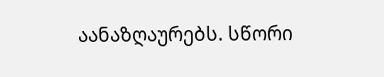აანაზღაურებს. სწორი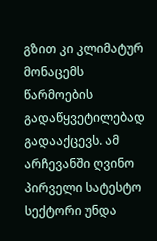გზით კი კლიმატურ მონაცემს წარმოების გადაწყვეტილებად გადააქცევს. ამ არჩევანში ღვინო პირველი სატესტო სექტორი უნდა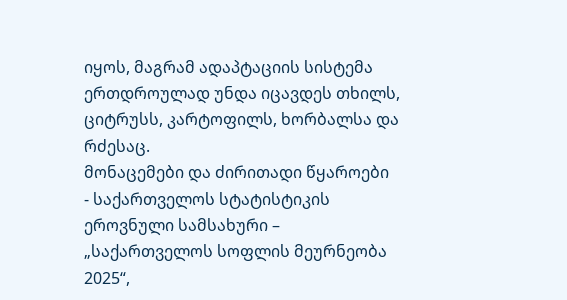იყოს, მაგრამ ადაპტაციის სისტემა ერთდროულად უნდა იცავდეს თხილს, ციტრუსს, კარტოფილს, ხორბალსა და რძესაც.
მონაცემები და ძირითადი წყაროები
- საქართველოს სტატისტიკის ეროვნული სამსახური – „საქართველოს სოფლის მეურნეობა 2025“,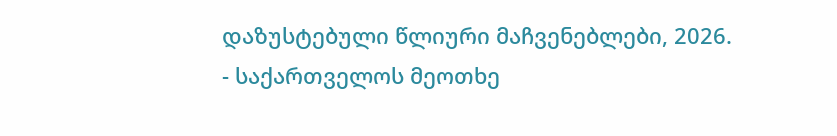დაზუსტებული წლიური მაჩვენებლები, 2026.
- საქართველოს მეოთხე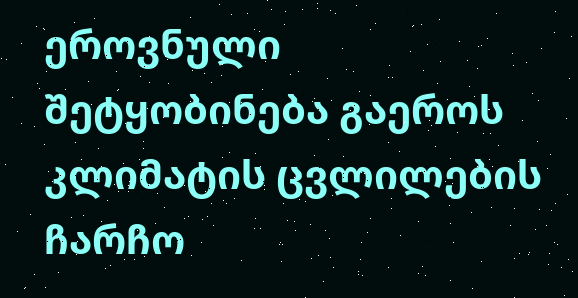ეროვნული შეტყობინება გაეროს კლიმატის ცვლილების ჩარჩო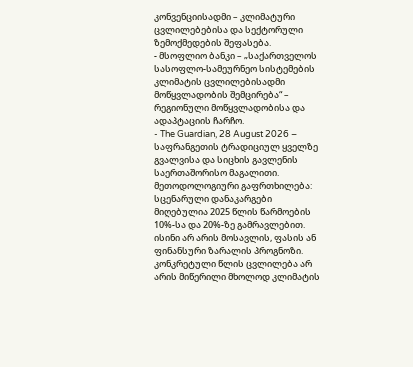კონვენციისადმი – კლიმატური ცვლილებებისა და სექტორული ზემოქმედების შეფასება.
- მსოფლიო ბანკი – „საქართველოს სასოფლო-სამეურნეო სისტემების კლიმატის ცვლილებისადმი მოწყვლადობის შემცირება“ – რეგიონული მოწყვლადობისა და ადაპტაციის ჩარჩო.
- The Guardian, 28 August 2026 – საფრანგეთის ტრადიციულ ყველზე გვალვისა და სიცხის გავლენის საერთაშორისო მაგალითი.
მეთოდოლოგიური გაფრთხილება: სცენარული დანაკარგები მიღებულია 2025 წლის წარმოების 10%-სა და 20%-ზე გამრავლებით. ისინი არ არის მოსავლის, ფასის ან ფინანსური ზარალის პროგნოზი. კონკრეტული წლის ცვლილება არ არის მიწერილი მხოლოდ კლიმატის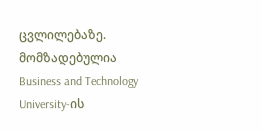ცვლილებაზე.
მომზადებულია Business and Technology University-ის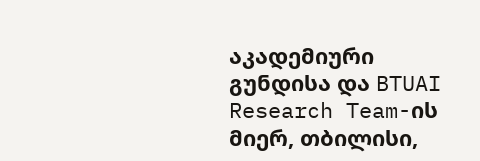აკადემიური გუნდისა და BTUAI Research Team-ის მიერ, თბილისი,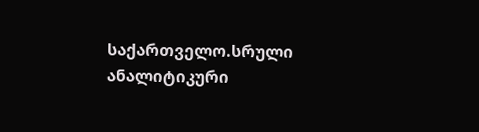საქართველო.სრული ანალიტიკური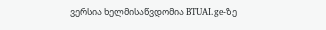ვერსია ხელმისაწვდომია BTUAI.ge-ზე